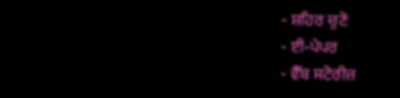- ਸ਼ਹਿਰ ਚੁਣੋ
- ਈ-ਪੇਪਰ
- ਵੈੱਬ ਸਟੋਰੀਜ਼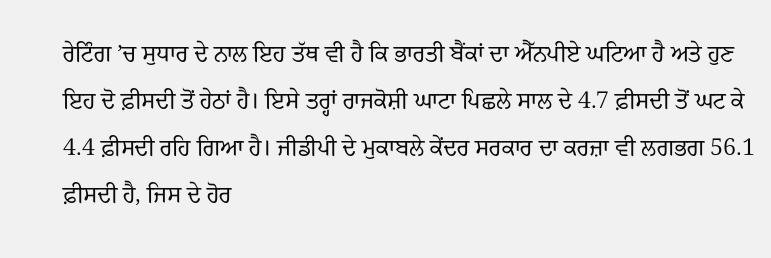ਰੇਟਿੰਗ ’ਚ ਸੁਧਾਰ ਦੇ ਨਾਲ ਇਹ ਤੱਥ ਵੀ ਹੈ ਕਿ ਭਾਰਤੀ ਬੈਂਕਾਂ ਦਾ ਐੱਨਪੀਏ ਘਟਿਆ ਹੈ ਅਤੇ ਹੁਣ ਇਹ ਦੋ ਫ਼ੀਸਦੀ ਤੋਂ ਹੇਠਾਂ ਹੈ। ਇਸੇ ਤਰ੍ਹਾਂ ਰਾਜਕੋਸ਼ੀ ਘਾਟਾ ਪਿਛਲੇ ਸਾਲ ਦੇ 4.7 ਫ਼ੀਸਦੀ ਤੋਂ ਘਟ ਕੇ 4.4 ਫ਼ੀਸਦੀ ਰਹਿ ਗਿਆ ਹੈ। ਜੀਡੀਪੀ ਦੇ ਮੁਕਾਬਲੇ ਕੇਂਦਰ ਸਰਕਾਰ ਦਾ ਕਰਜ਼ਾ ਵੀ ਲਗਭਗ 56.1 ਫ਼ੀਸਦੀ ਹੈ, ਜਿਸ ਦੇ ਹੋਰ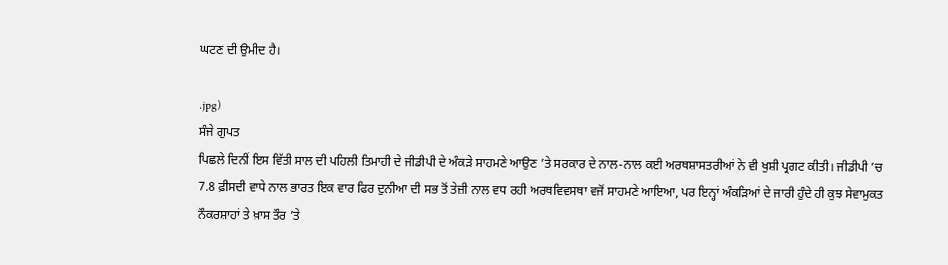ਘਟਣ ਦੀ ਉਮੀਦ ਹੈ।

.jpg)
ਸੰਜੇ ਗੁਪਤ
ਪਿਛਲੇ ਦਿਨੀਂ ਇਸ ਵਿੱਤੀ ਸਾਲ ਦੀ ਪਹਿਲੀ ਤਿਮਾਹੀ ਦੇ ਜੀਡੀਪੀ ਦੇ ਅੰਕੜੇ ਸਾਹਮਣੇ ਆਉਣ ’ਤੇ ਸਰਕਾਰ ਦੇ ਨਾਲ-ਨਾਲ ਕਈ ਅਰਥਸ਼ਾਸਤਰੀਆਂ ਨੇ ਵੀ ਖੁਸ਼ੀ ਪ੍ਰਗਟ ਕੀਤੀ। ਜੀਡੀਪੀ ’ਚ 7.8 ਫ਼ੀਸਦੀ ਵਾਧੇ ਨਾਲ ਭਾਰਤ ਇਕ ਵਾਰ ਫਿਰ ਦੁਨੀਆ ਦੀ ਸਭ ਤੋਂ ਤੇਜ਼ੀ ਨਾਲ ਵਧ ਰਹੀ ਅਰਥਵਿਵਸਥਾ ਵਜੋਂ ਸਾਹਮਣੇ ਆਇਆ, ਪਰ ਇਨ੍ਹਾਂ ਅੰਕੜਿਆਂ ਦੇ ਜਾਰੀ ਹੁੰਦੇ ਹੀ ਕੁਝ ਸੇਵਾਮੁਕਤ ਨੌਕਰਸ਼ਾਹਾਂ ਤੇ ਖ਼ਾਸ ਤੌਰ ’ਤੇ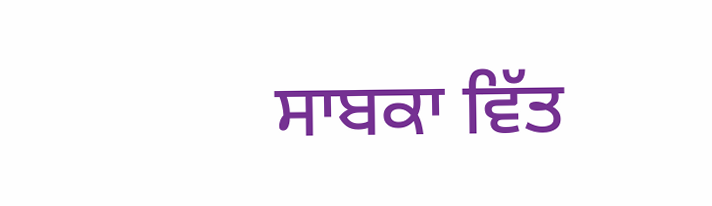ਸਾਬਕਾ ਵਿੱਤ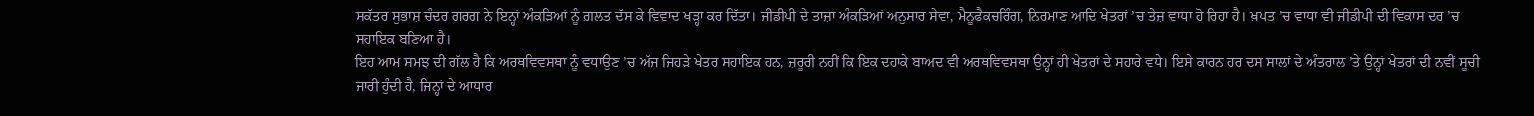ਸਕੱਤਰ ਸੁਭਾਸ਼ ਚੰਦਰ ਗਰਗ ਨੇ ਇਨ੍ਹਾਂ ਅੰਕੜਿਆਂ ਨੂੰ ਗ਼ਲਤ ਦੱਸ ਕੇ ਵਿਵਾਦ ਖੜ੍ਹਾ ਕਰ ਦਿੱਤਾ। ਜੀਡੀਪੀ ਦੇ ਤਾਜ਼ਾ ਅੰਕੜਿਆਂ ਅਨੁਸਾਰ ਸੇਵਾ, ਮੈਨੂਫੈਕਚਰਿੰਗ, ਨਿਰਮਾਣ ਆਦਿ ਖੇਤਰਾਂ ’ਚ ਤੇਜ਼ ਵਾਧਾ ਹੋ ਰਿਹਾ ਹੈ। ਖ਼ਪਤ ’ਚ ਵਾਧਾ ਵੀ ਜੀਡੀਪੀ ਦੀ ਵਿਕਾਸ ਦਰ ’ਚ ਸਹਾਇਕ ਬਣਿਆ ਹੈ।
ਇਹ ਆਮ ਸਮਝ ਦੀ ਗੱਲ ਹੈ ਕਿ ਅਰਥਵਿਵਸਥਾ ਨੂੰ ਵਧਾਉਣ ’ਚ ਅੱਜ ਜਿਹੜੇ ਖੇਤਰ ਸਹਾਇਕ ਹਨ, ਜ਼ਰੂਰੀ ਨਹੀਂ ਕਿ ਇਕ ਦਹਾਕੇ ਬਾਅਦ ਵੀ ਅਰਥਵਿਵਸਥਾ ਉਨ੍ਹਾਂ ਹੀ ਖੇਤਰਾਂ ਦੇ ਸਹਾਰੇ ਵਧੇ। ਇਸੇ ਕਾਰਨ ਹਰ ਦਸ ਸਾਲਾਂ ਦੇ ਅੰਤਰਾਲ ’ਤੇ ਉਨ੍ਹਾਂ ਖੇਤਰਾਂ ਦੀ ਨਵੀਂ ਸੂਚੀ ਜਾਰੀ ਹੁੰਦੀ ਹੈ, ਜਿਨ੍ਹਾਂ ਦੇ ਆਧਾਰ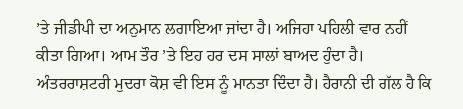’ਤੇ ਜੀਡੀਪੀ ਦਾ ਅਨੁਮਾਨ ਲਗਾਇਆ ਜਾਂਦਾ ਹੈ। ਅਜਿਹਾ ਪਹਿਲੀ ਵਾਰ ਨਹੀਂ ਕੀਤਾ ਗਿਆ। ਆਮ ਤੌਰ ’ਤੇ ਇਹ ਹਰ ਦਸ ਸਾਲਾਂ ਬਾਅਦ ਹੁੰਦਾ ਹੈ।
ਅੰਤਰਰਾਸ਼ਟਰੀ ਮੁਦਰਾ ਕੋਸ਼ ਵੀ ਇਸ ਨੂੰ ਮਾਨਤਾ ਦਿੰਦਾ ਹੈ। ਹੈਰਾਨੀ ਦੀ ਗੱਲ ਹੈ ਕਿ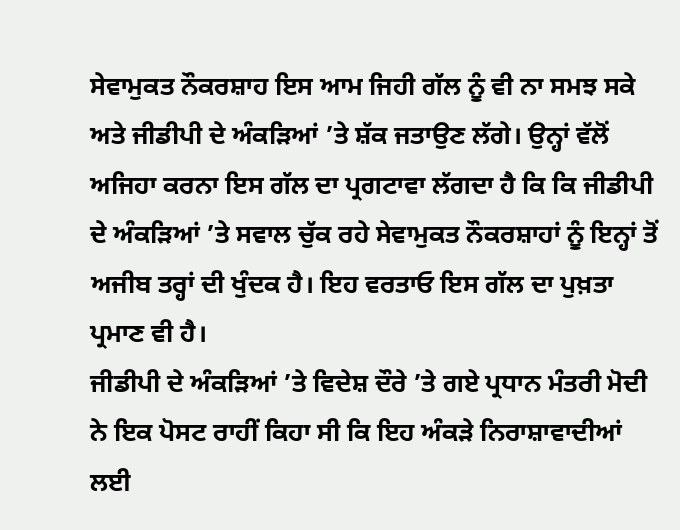ਸੇਵਾਮੁਕਤ ਨੌਕਰਸ਼ਾਹ ਇਸ ਆਮ ਜਿਹੀ ਗੱਲ ਨੂੰ ਵੀ ਨਾ ਸਮਝ ਸਕੇ ਅਤੇ ਜੀਡੀਪੀ ਦੇ ਅੰਕੜਿਆਂ ’ਤੇ ਸ਼ੱਕ ਜਤਾਉਣ ਲੱਗੇ। ਉਨ੍ਹਾਂ ਵੱਲੋਂ ਅਜਿਹਾ ਕਰਨਾ ਇਸ ਗੱਲ ਦਾ ਪ੍ਰਗਟਾਵਾ ਲੱਗਦਾ ਹੈ ਕਿ ਕਿ ਜੀਡੀਪੀ ਦੇ ਅੰਕੜਿਆਂ ’ਤੇ ਸਵਾਲ ਚੁੱਕ ਰਹੇ ਸੇਵਾਮੁਕਤ ਨੌਕਰਸ਼ਾਹਾਂ ਨੂੰ ਇਨ੍ਹਾਂ ਤੋਂ ਅਜੀਬ ਤਰ੍ਹਾਂ ਦੀ ਖੁੰਦਕ ਹੈ। ਇਹ ਵਰਤਾਓ ਇਸ ਗੱਲ ਦਾ ਪੁਖ਼ਤਾ ਪ੍ਰਮਾਣ ਵੀ ਹੈ।
ਜੀਡੀਪੀ ਦੇ ਅੰਕੜਿਆਂ ’ਤੇ ਵਿਦੇਸ਼ ਦੌਰੇ ’ਤੇ ਗਏ ਪ੍ਰਧਾਨ ਮੰਤਰੀ ਮੋਦੀ ਨੇ ਇਕ ਪੋਸਟ ਰਾਹੀਂ ਕਿਹਾ ਸੀ ਕਿ ਇਹ ਅੰਕੜੇ ਨਿਰਾਸ਼ਾਵਾਦੀਆਂ ਲਈ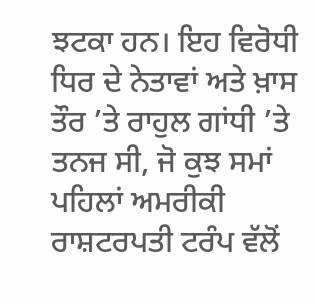ਝਟਕਾ ਹਨ। ਇਹ ਵਿਰੋਧੀ ਧਿਰ ਦੇ ਨੇਤਾਵਾਂ ਅਤੇ ਖ਼ਾਸ ਤੌਰ ’ਤੇ ਰਾਹੁਲ ਗਾਂਧੀ ’ਤੇ ਤਨਜ ਸੀ, ਜੋ ਕੁਝ ਸਮਾਂ ਪਹਿਲਾਂ ਅਮਰੀਕੀ ਰਾਸ਼ਟਰਪਤੀ ਟਰੰਪ ਵੱਲੋਂ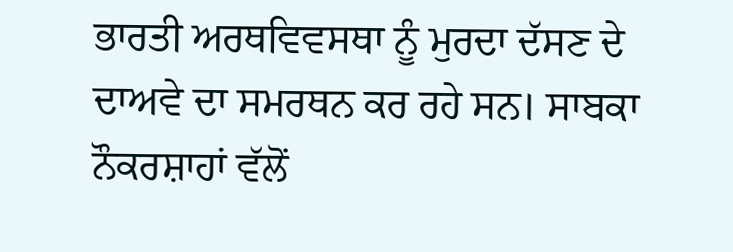ਭਾਰਤੀ ਅਰਥਵਿਵਸਥਾ ਨੂੰ ਮੁਰਦਾ ਦੱਸਣ ਦੇ ਦਾਅਵੇ ਦਾ ਸਮਰਥਨ ਕਰ ਰਹੇ ਸਨ। ਸਾਬਕਾ ਨੌਕਰਸ਼ਾਹਾਂ ਵੱਲੋਂ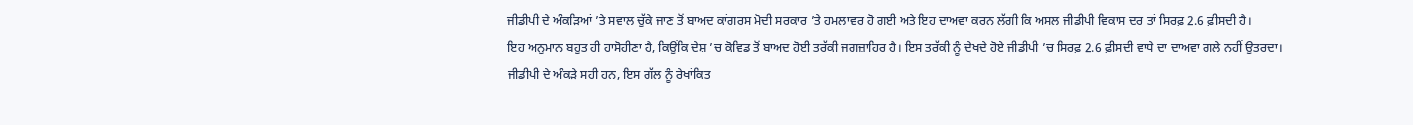ਜੀਡੀਪੀ ਦੇ ਅੰਕੜਿਆਂ ’ਤੇ ਸਵਾਲ ਚੁੱਕੇ ਜਾਣ ਤੋਂ ਬਾਅਦ ਕਾਂਗਰਸ ਮੋਦੀ ਸਰਕਾਰ ’ਤੇ ਹਮਲਾਵਰ ਹੋ ਗਈ ਅਤੇ ਇਹ ਦਾਅਵਾ ਕਰਨ ਲੱਗੀ ਕਿ ਅਸਲ ਜੀਡੀਪੀ ਵਿਕਾਸ ਦਰ ਤਾਂ ਸਿਰਫ਼ 2.6 ਫ਼ੀਸਦੀ ਹੈ।
ਇਹ ਅਨੁਮਾਨ ਬਹੁਤ ਹੀ ਹਾਸੋਹੀਣਾ ਹੈ, ਕਿਉਂਕਿ ਦੇਸ਼ ’ਚ ਕੋਵਿਡ ਤੋਂ ਬਾਅਦ ਹੋਈ ਤਰੱਕੀ ਜਗਜ਼ਾਹਿਰ ਹੈ। ਇਸ ਤਰੱਕੀ ਨੂੰ ਦੇਖਦੇ ਹੋਏ ਜੀਡੀਪੀ ’ਚ ਸਿਰਫ਼ 2.6 ਫ਼ੀਸਦੀ ਵਾਧੇ ਦਾ ਦਾਅਵਾ ਗਲੇ ਨਹੀਂ ਉਤਰਦਾ। ਜੀਡੀਪੀ ਦੇ ਅੰਕੜੇ ਸਹੀ ਹਨ, ਇਸ ਗੱਲ ਨੂੰ ਰੇਖਾਂਕਿਤ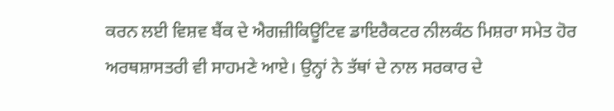ਕਰਨ ਲਈ ਵਿਸ਼ਵ ਬੈਂਕ ਦੇ ਐਗਜ਼ੀਕਿਊਟਿਵ ਡਾਇਰੈਕਟਰ ਨੀਲਕੰਠ ਮਿਸ਼ਰਾ ਸਮੇਤ ਹੋਰ ਅਰਥਸ਼ਾਸਤਰੀ ਵੀ ਸਾਹਮਣੇ ਆਏ। ਉਨ੍ਹਾਂ ਨੇ ਤੱਥਾਂ ਦੇ ਨਾਲ ਸਰਕਾਰ ਦੇ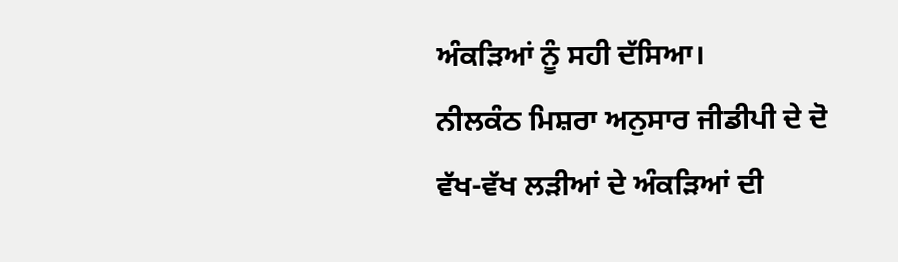ਅੰਕੜਿਆਂ ਨੂੰ ਸਹੀ ਦੱਸਿਆ।
ਨੀਲਕੰਠ ਮਿਸ਼ਰਾ ਅਨੁਸਾਰ ਜੀਡੀਪੀ ਦੇ ਦੋ ਵੱਖ-ਵੱਖ ਲੜੀਆਂ ਦੇ ਅੰਕੜਿਆਂ ਦੀ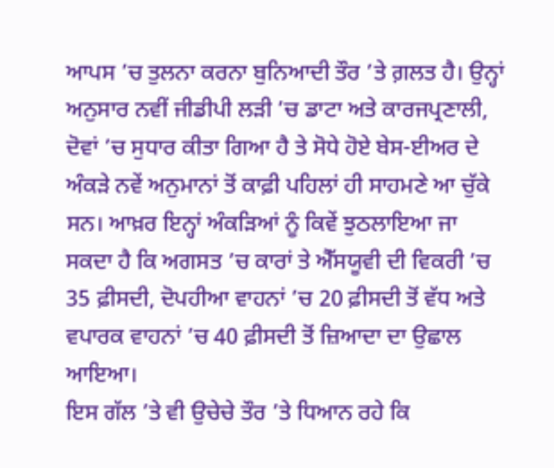ਆਪਸ ’ਚ ਤੁਲਨਾ ਕਰਨਾ ਬੁਨਿਆਦੀ ਤੌਰ ’ਤੇ ਗ਼ਲਤ ਹੈ। ਉਨ੍ਹਾਂ ਅਨੁਸਾਰ ਨਵੀਂ ਜੀਡੀਪੀ ਲੜੀ ’ਚ ਡਾਟਾ ਅਤੇ ਕਾਰਜਪ੍ਰਣਾਲੀ, ਦੋਵਾਂ ’ਚ ਸੁਧਾਰ ਕੀਤਾ ਗਿਆ ਹੈ ਤੇ ਸੋਧੇ ਹੋਏ ਬੇਸ-ਈਅਰ ਦੇ ਅੰਕੜੇ ਨਵੇਂ ਅਨੁਮਾਨਾਂ ਤੋਂ ਕਾਫ਼ੀ ਪਹਿਲਾਂ ਹੀ ਸਾਹਮਣੇ ਆ ਚੁੱਕੇ ਸਨ। ਆਖ਼ਰ ਇਨ੍ਹਾਂ ਅੰਕੜਿਆਂ ਨੂੰ ਕਿਵੇਂ ਝੁਠਲਾਇਆ ਜਾ ਸਕਦਾ ਹੈ ਕਿ ਅਗਸਤ ’ਚ ਕਾਰਾਂ ਤੇ ਐੱਸਯੂਵੀ ਦੀ ਵਿਕਰੀ ’ਚ 35 ਫ਼ੀਸਦੀ, ਦੋਪਹੀਆ ਵਾਹਨਾਂ ’ਚ 20 ਫ਼ੀਸਦੀ ਤੋਂ ਵੱਧ ਅਤੇ ਵਪਾਰਕ ਵਾਹਨਾਂ ’ਚ 40 ਫ਼ੀਸਦੀ ਤੋਂ ਜ਼ਿਆਦਾ ਦਾ ਉਛਾਲ ਆਇਆ।
ਇਸ ਗੱਲ ’ਤੇ ਵੀ ਉਚੇਚੇ ਤੌਰ ’ਤੇ ਧਿਆਨ ਰਹੇ ਕਿ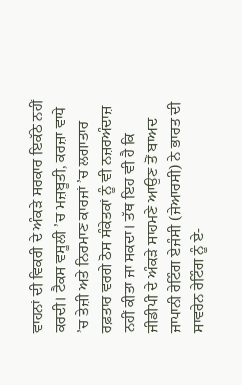ਵਾਹਨਾਂ ਦੀ ਵਿਕਰੀ ਦੇ ਅੰਕੜੇ ਸਰਕਾਰ ਇਕੱਠੇ ਨਹੀਂ ਕਰਦੀ। ਟੈਕਸ ਵਸੂਲੀ ’ਚ ਮਜ਼ਬੂਤੀ, ਕਰਜ਼ਾ ਵਾਧੇ ’ਚ ਤੇਜ਼ੀ ਅਤੇ ਨਿਰਮਾਣ ਕਾਰਜਾਂ ’ਚ ਲਗਾਤਾਰ ਰਫ਼ਤਾਰ ਵਰਗੇ ਠੋਸ ਸੰਕੇਤਕਾਂ ਨੂੰ ਵੀ ਨਜ਼ਰਅੰਦਾਜ਼ ਨਹੀਂ ਕੀਤਾ ਜਾ ਸਕਦਾ। ਤੱਥ ਇਹ ਵੀ ਹੈ ਕਿ ਜੀਡੀਪੀ ਦੇ ਅੰਕੜੇ ਸਾਹਮਣੇ ਆਉਣ ਤੋਂ ਬਾਅਦ ਜਾਪਾਨੀ ਰੇਟਿੰਗ ਏਜੰਸੀ (ਜੇਆਰਸੀ) ਨੇ ਭਾਰਤ ਦੀ ਸਾਵਰੇਨ ਰੇਟਿੰਗ ਨੂੰ ਏ-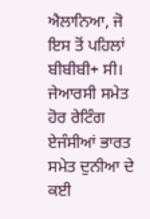ਐਲਾਨਿਆ, ਜੋ ਇਸ ਤੋਂ ਪਹਿਲਾਂ ਬੀਬੀਬੀ+ ਸੀ। ਜੇਆਰਸੀ ਸਮੇਤ ਹੋਰ ਰੇਟਿੰਗ ਏਜੰਸੀਆਂ ਭਾਰਤ ਸਮੇਤ ਦੁਨੀਆ ਦੇ ਕਈ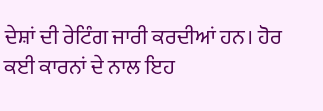ਦੇਸ਼ਾਂ ਦੀ ਰੇਟਿੰਗ ਜਾਰੀ ਕਰਦੀਆਂ ਹਨ। ਹੋਰ ਕਈ ਕਾਰਨਾਂ ਦੇ ਨਾਲ ਇਹ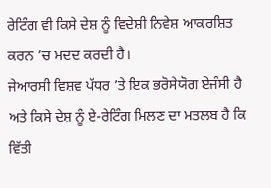ਰੇਟਿੰਗ ਵੀ ਕਿਸੇ ਦੇਸ਼ ਨੂੰ ਵਿਦੇਸ਼ੀ ਨਿਵੇਸ਼ ਆਕਰਸ਼ਿਤ ਕਰਨ ’ਚ ਮਦਦ ਕਰਦੀ ਹੈ।
ਜੇਆਰਸੀ ਵਿਸ਼ਵ ਪੱਧਰ ’ਤੇ ਇਕ ਭਰੋਸੇਯੋਗ ਏਜੰਸੀ ਹੈ ਅਤੇ ਕਿਸੇ ਦੇਸ਼ ਨੂੰ ਏ-ਰੇਟਿੰਗ ਮਿਲਣ ਦਾ ਮਤਲਬ ਹੈ ਕਿ ਵਿੱਤੀ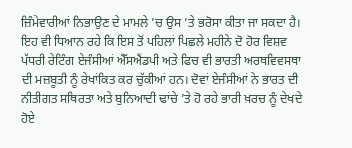ਜ਼ਿੰਮੇਵਾਰੀਆਂ ਨਿਭਾਉਣ ਦੇ ਮਾਮਲੇ ’ਚ ਉਸ ’ਤੇ ਭਰੋਸਾ ਕੀਤਾ ਜਾ ਸਕਦਾ ਹੈ। ਇਹ ਵੀ ਧਿਆਨ ਰਹੇ ਕਿ ਇਸ ਤੋਂ ਪਹਿਲਾਂ ਪਿਛਲੇ ਮਹੀਨੇ ਦੋ ਹੋਰ ਵਿਸ਼ਵ ਪੱਧਰੀ ਰੇਟਿੰਗ ਏਜੰਸੀਆਂ ਐੱਸਐਂਡਪੀ ਅਤੇ ਫਿਚ ਵੀ ਭਾਰਤੀ ਅਰਥਵਿਵਸਥਾ ਦੀ ਮਜ਼ਬੂਤੀ ਨੂੰ ਰੇਖਾਂਕਿਤ ਕਰ ਚੁੱਕੀਆਂ ਹਨ। ਦੋਵਾਂ ਏਜੰਸੀਆਂ ਨੇ ਭਾਰਤ ਦੀ ਨੀਤੀਗਤ ਸਥਿਰਤਾ ਅਤੇ ਬੁਨਿਆਦੀ ਢਾਂਚੇ ’ਤੇ ਹੋ ਰਹੇ ਭਾਰੀ ਖ਼ਰਚ ਨੂੰ ਦੇਖਦੇ ਹੋਏ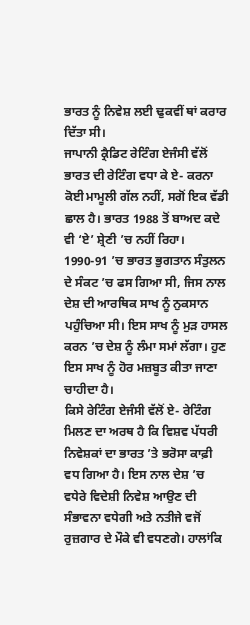ਭਾਰਤ ਨੂੰ ਨਿਵੇਸ਼ ਲਈ ਢੁਕਵੀਂ ਥਾਂ ਕਰਾਰ ਦਿੱਤਾ ਸੀ।
ਜਾਪਾਨੀ ਕ੍ਰੈਡਿਟ ਰੇਟਿੰਗ ਏਜੰਸੀ ਵੱਲੋਂ ਭਾਰਤ ਦੀ ਰੇਟਿੰਗ ਵਧਾ ਕੇ ਏ- ਕਰਨਾ ਕੋਈ ਮਾਮੂਲੀ ਗੱਲ ਨਹੀਂ, ਸਗੋਂ ਇਕ ਵੱਡੀ ਛਾਲ ਹੈ। ਭਾਰਤ 1988 ਤੋਂ ਬਾਅਦ ਕਦੇ ਵੀ ‘ਏ’ ਸ਼੍ਰੇਣੀ ’ਚ ਨਹੀਂ ਰਿਹਾ। 1990-91 ’ਚ ਭਾਰਤ ਭੁਗਤਾਨ ਸੰਤੁਲਨ ਦੇ ਸੰਕਟ ’ਚ ਫਸ ਗਿਆ ਸੀ, ਜਿਸ ਨਾਲ ਦੇਸ਼ ਦੀ ਆਰਥਿਕ ਸਾਖ ਨੂੰ ਨੁਕਸਾਨ ਪਹੁੰਚਿਆ ਸੀ। ਇਸ ਸਾਖ ਨੂੰ ਮੁੜ ਹਾਸਲ ਕਰਨ ’ਚ ਦੇਸ਼ ਨੂੰ ਲੰਮਾ ਸਮਾਂ ਲੱਗਾ। ਹੁਣ ਇਸ ਸਾਖ ਨੂੰ ਹੋਰ ਮਜ਼ਬੂਤ ਕੀਤਾ ਜਾਣਾ ਚਾਹੀਦਾ ਹੈ।
ਕਿਸੇ ਰੇਟਿੰਗ ਏਜੰਸੀ ਵੱਲੋਂ ਏ- ਰੇਟਿੰਗ ਮਿਲਣ ਦਾ ਅਰਥ ਹੈ ਕਿ ਵਿਸ਼ਵ ਪੱਧਰੀ ਨਿਵੇਸ਼ਕਾਂ ਦਾ ਭਾਰਤ ’ਤੇ ਭਰੋਸਾ ਕਾਫ਼ੀ ਵਧ ਗਿਆ ਹੈ। ਇਸ ਨਾਲ ਦੇਸ਼ ’ਚ ਵਧੇਰੇ ਵਿਦੇਸ਼ੀ ਨਿਵੇਸ਼ ਆਉਣ ਦੀ ਸੰਭਾਵਨਾ ਵਧੇਗੀ ਅਤੇ ਨਤੀਜੇ ਵਜੋਂ ਰੁਜ਼ਗਾਰ ਦੇ ਮੌਕੇ ਵੀ ਵਧਣਗੇ। ਹਾਲਾਂਕਿ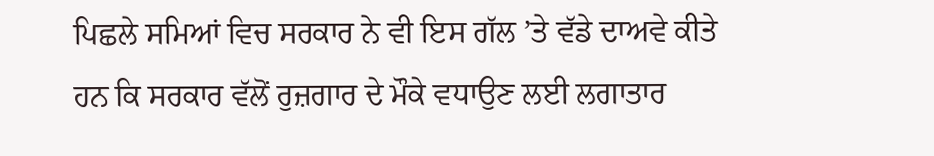ਪਿਛਲੇ ਸਮਿਆਂ ਵਿਚ ਸਰਕਾਰ ਨੇ ਵੀ ਇਸ ਗੱਲ ’ਤੇ ਵੱਡੇ ਦਾਅਵੇ ਕੀਤੇ ਹਨ ਕਿ ਸਰਕਾਰ ਵੱਲੋਂ ਰੁਜ਼ਗਾਰ ਦੇ ਮੌਕੇ ਵਧਾਉਣ ਲਈ ਲਗਾਤਾਰ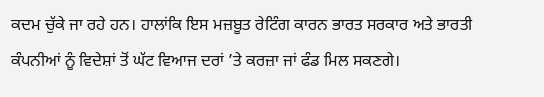ਕਦਮ ਚੁੱਕੇ ਜਾ ਰਹੇ ਹਨ। ਹਾਲਾਂਕਿ ਇਸ ਮਜ਼ਬੂਤ ਰੇਟਿੰਗ ਕਾਰਨ ਭਾਰਤ ਸਰਕਾਰ ਅਤੇ ਭਾਰਤੀ ਕੰਪਨੀਆਂ ਨੂੰ ਵਿਦੇਸ਼ਾਂ ਤੋਂ ਘੱਟ ਵਿਆਜ ਦਰਾਂ ’ਤੇ ਕਰਜ਼ਾ ਜਾਂ ਫੰਡ ਮਿਲ ਸਕਣਗੇ।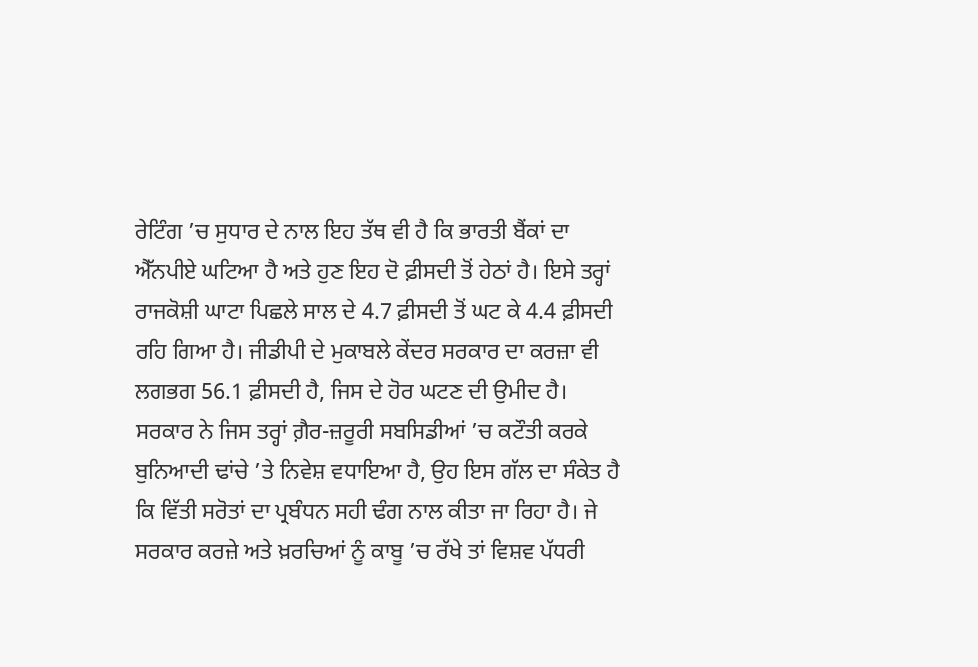ਰੇਟਿੰਗ ’ਚ ਸੁਧਾਰ ਦੇ ਨਾਲ ਇਹ ਤੱਥ ਵੀ ਹੈ ਕਿ ਭਾਰਤੀ ਬੈਂਕਾਂ ਦਾ ਐੱਨਪੀਏ ਘਟਿਆ ਹੈ ਅਤੇ ਹੁਣ ਇਹ ਦੋ ਫ਼ੀਸਦੀ ਤੋਂ ਹੇਠਾਂ ਹੈ। ਇਸੇ ਤਰ੍ਹਾਂ ਰਾਜਕੋਸ਼ੀ ਘਾਟਾ ਪਿਛਲੇ ਸਾਲ ਦੇ 4.7 ਫ਼ੀਸਦੀ ਤੋਂ ਘਟ ਕੇ 4.4 ਫ਼ੀਸਦੀ ਰਹਿ ਗਿਆ ਹੈ। ਜੀਡੀਪੀ ਦੇ ਮੁਕਾਬਲੇ ਕੇਂਦਰ ਸਰਕਾਰ ਦਾ ਕਰਜ਼ਾ ਵੀ ਲਗਭਗ 56.1 ਫ਼ੀਸਦੀ ਹੈ, ਜਿਸ ਦੇ ਹੋਰ ਘਟਣ ਦੀ ਉਮੀਦ ਹੈ।
ਸਰਕਾਰ ਨੇ ਜਿਸ ਤਰ੍ਹਾਂ ਗ਼ੈਰ-ਜ਼ਰੂਰੀ ਸਬਸਿਡੀਆਂ ’ਚ ਕਟੌਤੀ ਕਰਕੇ ਬੁਨਿਆਦੀ ਢਾਂਚੇ ’ਤੇ ਨਿਵੇਸ਼ ਵਧਾਇਆ ਹੈ, ਉਹ ਇਸ ਗੱਲ ਦਾ ਸੰਕੇਤ ਹੈ ਕਿ ਵਿੱਤੀ ਸਰੋਤਾਂ ਦਾ ਪ੍ਰਬੰਧਨ ਸਹੀ ਢੰਗ ਨਾਲ ਕੀਤਾ ਜਾ ਰਿਹਾ ਹੈ। ਜੇ ਸਰਕਾਰ ਕਰਜ਼ੇ ਅਤੇ ਖ਼ਰਚਿਆਂ ਨੂੰ ਕਾਬੂ ’ਚ ਰੱਖੇ ਤਾਂ ਵਿਸ਼ਵ ਪੱਧਰੀ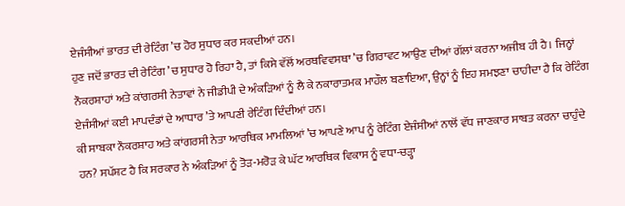ਏਜੰਸੀਆਂ ਭਾਰਤ ਦੀ ਰੇਟਿੰਗ ’ਚ ਹੋਰ ਸੁਧਾਰ ਕਰ ਸਕਦੀਆਂ ਹਨ।
ਹੁਣ ਜਦੋਂ ਭਾਰਤ ਦੀ ਰੇਟਿੰਗ ’ਚ ਸੁਧਾਰ ਹੋ ਰਿਹਾ ਹੈ, ਤਾਂ ਕਿਸੇ ਵੱਲੋਂ ਅਰਥਵਿਵਸਥਾ ’ਚ ਗਿਰਾਵਟ ਆਉਣ ਦੀਆਂ ਗੱਲਾਂ ਕਰਨਾ ਅਜੀਬ ਹੀ ਹੈ। ਜਿਨ੍ਹਾਂ ਨੌਕਰਸ਼ਾਹਾਂ ਅਤੇ ਕਾਂਗਰਸੀ ਨੇਤਾਵਾਂ ਨੇ ਜੀਡੀਪੀ ਦੇ ਅੰਕੜਿਆਂ ਨੂੰ ਲੈ ਕੇ ਨਕਾਰਾਤਮਕ ਮਾਹੌਲ ਬਣਾਇਆ, ਉਨ੍ਹਾਂ ਨੂੰ ਇਹ ਸਮਝਣਾ ਚਾਹੀਦਾ ਹੈ ਕਿ ਰੇਟਿੰਗ ਏਜੰਸੀਆਂ ਕਈ ਮਾਪਦੰਡਾਂ ਦੇ ਆਧਾਰ ’ਤੇ ਆਪਣੀ ਰੇਟਿੰਗ ਦਿੰਦੀਆਂ ਹਨ।
ਕੀ ਸਾਬਕਾ ਨੌਕਰਸ਼ਾਹ ਅਤੇ ਕਾਂਗਰਸੀ ਨੇਤਾ ਆਰਥਿਕ ਮਾਮਲਿਆਂ ’ਚ ਆਪਣੇ ਆਪ ਨੂੰ ਰੇਟਿੰਗ ਏਜੰਸੀਆਂ ਨਾਲੋਂ ਵੱਧ ਜਾਣਕਾਰ ਸਾਬਤ ਕਰਨਾ ਚਾਹੁੰਦੇ ਹਨ? ਸਪੱਸ਼ਟ ਹੈ ਕਿ ਸਰਕਾਰ ਨੇ ਅੰਕੜਿਆਂ ਨੂੰ ਤੋੜ-ਮਰੋੜ ਕੇ ਘੱਟ ਆਰਥਿਕ ਵਿਕਾਸ ਨੂੰ ਵਧਾ-ਚੜ੍ਹਾ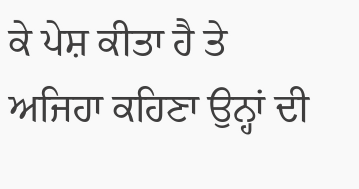ਕੇ ਪੇਸ਼ ਕੀਤਾ ਹੈ ਤੇ ਅਜਿਹਾ ਕਹਿਣਾ ਉਨ੍ਹਾਂ ਦੀ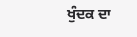ਖੁੰਦਕ ਦਾ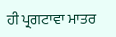ਹੀ ਪ੍ਰਗਟਾਵਾ ਮਾਤਰ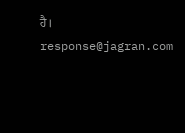ਹੈ।
response@jagran.com